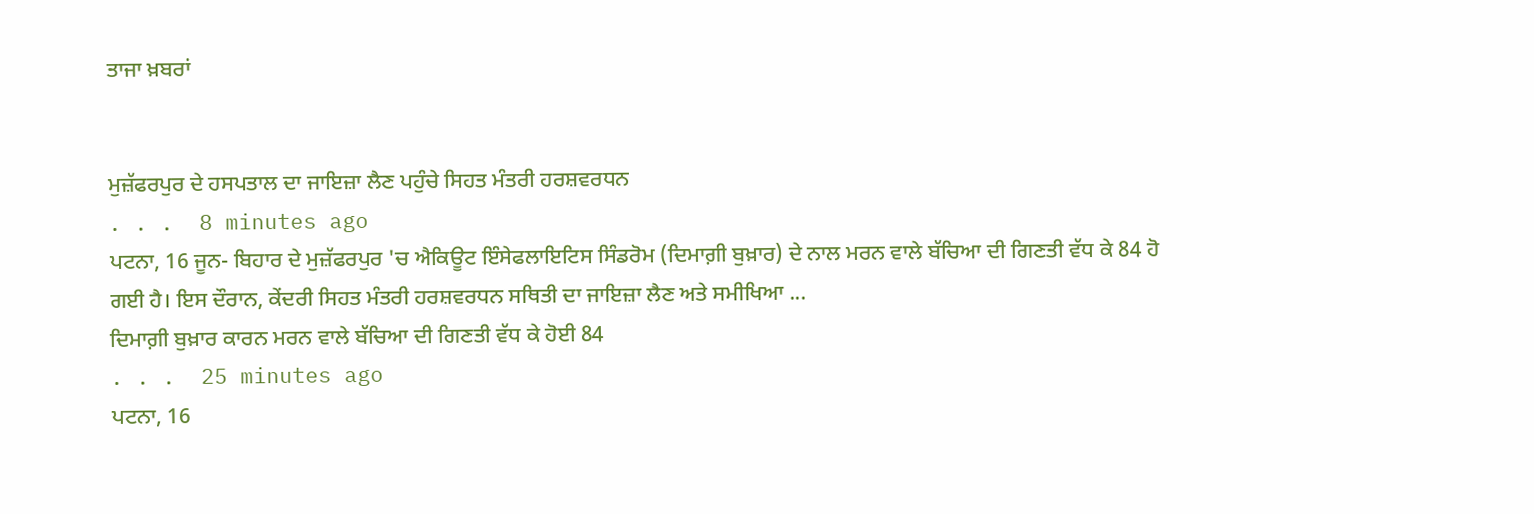ਤਾਜਾ ਖ਼ਬਰਾਂ


ਮੁਜ਼ੱਫਰਪੁਰ ਦੇ ਹਸਪਤਾਲ ਦਾ ਜਾਇਜ਼ਾ ਲੈਣ ਪਹੁੰਚੇ ਸਿਹਤ ਮੰਤਰੀ ਹਰਸ਼ਵਰਧਨ
. . .  8 minutes ago
ਪਟਨਾ, 16 ਜੂਨ- ਬਿਹਾਰ ਦੇ ਮੁਜ਼ੱਫਰਪੁਰ 'ਚ ਐਕਿਊਟ ਇੰਸੇਫਲਾਇਟਿਸ ਸਿੰਡਰੋਮ (ਦਿਮਾਗ਼ੀ ਬੁਖ਼ਾਰ) ਦੇ ਨਾਲ ਮਰਨ ਵਾਲੇ ਬੱਚਿਆ ਦੀ ਗਿਣਤੀ ਵੱਧ ਕੇ 84 ਹੋ ਗਈ ਹੈ। ਇਸ ਦੌਰਾਨ, ਕੇਂਦਰੀ ਸਿਹਤ ਮੰਤਰੀ ਹਰਸ਼ਵਰਧਨ ਸਥਿਤੀ ਦਾ ਜਾਇਜ਼ਾ ਲੈਣ ਅਤੇ ਸਮੀਖਿਆ ...
ਦਿਮਾਗ਼ੀ ਬੁਖ਼ਾਰ ਕਾਰਨ ਮਰਨ ਵਾਲੇ ਬੱਚਿਆ ਦੀ ਗਿਣਤੀ ਵੱਧ ਕੇ ਹੋਈ 84
. . .  25 minutes ago
ਪਟਨਾ, 16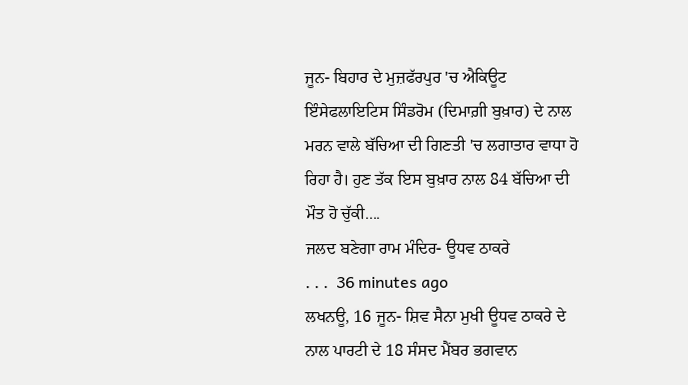ਜੂਨ- ਬਿਹਾਰ ਦੇ ਮੁਜ਼ਫੱਰਪੁਰ 'ਚ ਐਕਿਊਟ ਇੰਸੇਫਲਾਇਟਿਸ ਸਿੰਡਰੋਮ (ਦਿਮਾਗ਼ੀ ਬੁਖ਼ਾਰ) ਦੇ ਨਾਲ ਮਰਨ ਵਾਲੇ ਬੱਚਿਆ ਦੀ ਗਿਣਤੀ 'ਚ ਲਗਾਤਾਰ ਵਾਧਾ ਹੋ ਰਿਹਾ ਹੈ। ਹੁਣ ਤੱਕ ਇਸ ਬੁਖ਼ਾਰ ਨਾਲ 84 ਬੱਚਿਆ ਦੀ ਮੌਤ ਹੋ ਚੁੱਕੀ....
ਜਲਦ ਬਣੇਗਾ ਰਾਮ ਮੰਦਿਰ- ਊਧਵ ਠਾਕਰੇ
. . .  36 minutes ago
ਲਖਨਊ, 16 ਜੂਨ- ਸ਼ਿਵ ਸੈਨਾ ਮੁਖੀ ਊਧਵ ਠਾਕਰੇ ਦੇ ਨਾਲ ਪਾਰਟੀ ਦੇ 18 ਸੰਸਦ ਮੈਂਬਰ ਭਗਵਾਨ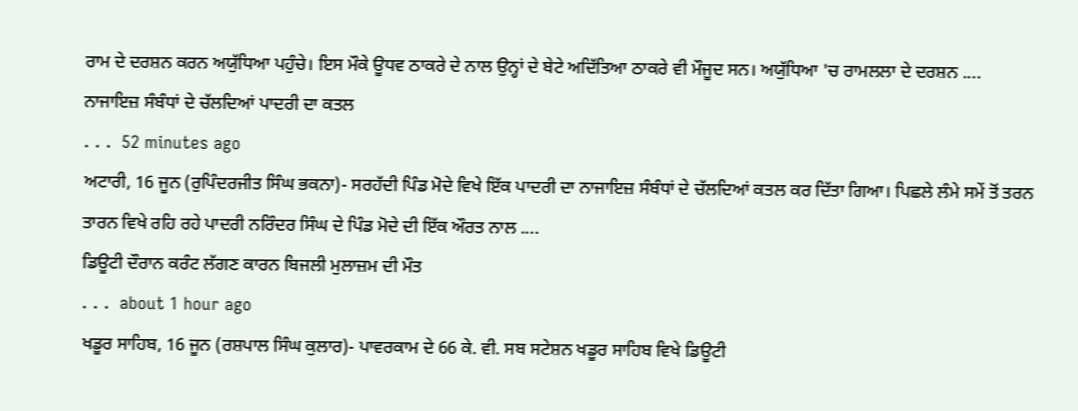ਰਾਮ ਦੇ ਦਰਸ਼ਨ ਕਰਨ ਅਯੁੱਧਿਆ ਪਹੁੰਚੇ। ਇਸ ਮੌਕੇ ਊਧਵ ਠਾਕਰੇ ਦੇ ਨਾਲ ਉਨ੍ਹਾਂ ਦੇ ਬੇਟੇ ਅਦਿੱਤਿਆ ਠਾਕਰੇ ਵੀ ਮੌਜੂਦ ਸਨ। ਅਯੁੱਧਿਆ 'ਚ ਰਾਮਲਲਾ ਦੇ ਦਰਸ਼ਨ ....
ਨਾਜਾਇਜ਼ ਸੰਬੰਧਾਂ ਦੇ ਚੱਲਦਿਆਂ ਪਾਦਰੀ ਦਾ ਕਤਲ
. . .  52 minutes ago
ਅਟਾਰੀ, 16 ਜੂਨ (ਰੁਪਿੰਦਰਜੀਤ ਸਿੰਘ ਭਕਨਾ)- ਸਰਹੱਦੀ ਪਿੰਡ ਮੋਦੇ ਵਿਖੇ ਇੱਕ ਪਾਦਰੀ ਦਾ ਨਾਜਾਇਜ਼ ਸੰਬੰਧਾਂ ਦੇ ਚੱਲਦਿਆਂ ਕਤਲ ਕਰ ਦਿੱਤਾ ਗਿਆ। ਪਿਛਲੇ ਲੰਮੇ ਸਮੇਂ ਤੋਂ ਤਰਨ ਤਾਰਨ ਵਿਖੇ ਰਹਿ ਰਹੇ ਪਾਦਰੀ ਨਰਿੰਦਰ ਸਿੰਘ ਦੇ ਪਿੰਡ ਮੋਦੇ ਦੀ ਇੱਕ ਔਰਤ ਨਾਲ ....
ਡਿਊਟੀ ਦੌਰਾਨ ਕਰੰਟ ਲੱਗਣ ਕਾਰਨ ਬਿਜਲੀ ਮੁਲਾਜ਼ਮ ਦੀ ਮੌਤ
. . .  about 1 hour ago
ਖਡੂਰ ਸਾਹਿਬ, 16 ਜੂਨ (ਰਸ਼ਪਾਲ ਸਿੰਘ ਕੁਲਾਰ)- ਪਾਵਰਕਾਮ ਦੇ 66 ਕੇ. ਵੀ. ਸਬ ਸਟੇਸ਼ਨ ਖਡੂਰ ਸਾਹਿਬ ਵਿਖੇ ਡਿਊਟੀ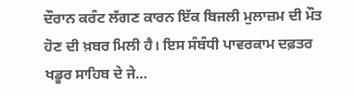ਦੌਰਾਨ ਕਰੰਟ ਲੱਗਣ ਕਾਰਨ ਇੱਕ ਬਿਜਲੀ ਮੁਲਾਜ਼ਮ ਦੀ ਮੌਤ ਹੋਣ ਦੀ ਖ਼ਬਰ ਮਿਲੀ ਹੈ। ਇਸ ਸੰਬੰਧੀ ਪਾਵਰਕਾਮ ਦਫ਼ਤਰ ਖਡੂਰ ਸਾਹਿਬ ਦੇ ਜੇ...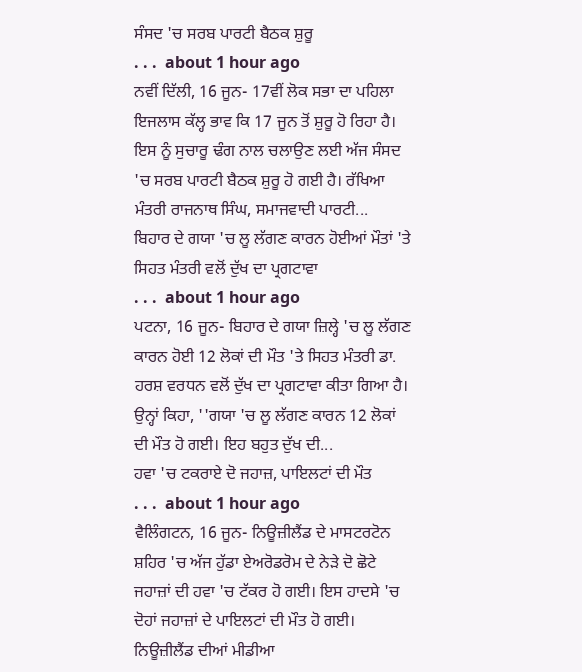ਸੰਸਦ 'ਚ ਸਰਬ ਪਾਰਟੀ ਬੈਠਕ ਸ਼ੁਰੂ
. . .  about 1 hour ago
ਨਵੀਂ ਦਿੱਲੀ, 16 ਜੂਨ- 17ਵੀਂ ਲੋਕ ਸਭਾ ਦਾ ਪਹਿਲਾ ਇਜਲਾਸ ਕੱਲ੍ਹ ਭਾਵ ਕਿ 17 ਜੂਨ ਤੋਂ ਸ਼ੁਰੂ ਹੋ ਰਿਹਾ ਹੈ। ਇਸ ਨੂੰ ਸੁਚਾਰੂ ਢੰਗ ਨਾਲ ਚਲਾਉਣ ਲਈ ਅੱਜ ਸੰਸਦ 'ਚ ਸਰਬ ਪਾਰਟੀ ਬੈਠਕ ਸ਼ੁਰੂ ਹੋ ਗਈ ਹੈ। ਰੱਖਿਆ ਮੰਤਰੀ ਰਾਜਨਾਥ ਸਿੰਘ, ਸਮਾਜਵਾਦੀ ਪਾਰਟੀ...
ਬਿਹਾਰ ਦੇ ਗਯਾ 'ਚ ਲੂ ਲੱਗਣ ਕਾਰਨ ਹੋਈਆਂ ਮੌਤਾਂ 'ਤੇ ਸਿਹਤ ਮੰਤਰੀ ਵਲੋਂ ਦੁੱਖ ਦਾ ਪ੍ਰਗਟਾਵਾ
. . .  about 1 hour ago
ਪਟਨਾ, 16 ਜੂਨ- ਬਿਹਾਰ ਦੇ ਗਯਾ ਜ਼ਿਲ੍ਹੇ 'ਚ ਲੂ ਲੱਗਣ ਕਾਰਨ ਹੋਈ 12 ਲੋਕਾਂ ਦੀ ਮੌਤ 'ਤੇ ਸਿਹਤ ਮੰਤਰੀ ਡਾ. ਹਰਸ਼ ਵਰਧਨ ਵਲੋਂ ਦੁੱਖ ਦਾ ਪ੍ਰਗਟਾਵਾ ਕੀਤਾ ਗਿਆ ਹੈ। ਉਨ੍ਹਾਂ ਕਿਹਾ, ''ਗਯਾ 'ਚ ਲੂ ਲੱਗਣ ਕਾਰਨ 12 ਲੋਕਾਂ ਦੀ ਮੌਤ ਹੋ ਗਈ। ਇਹ ਬਹੁਤ ਦੁੱਖ ਦੀ...
ਹਵਾ 'ਚ ਟਕਰਾਏ ਦੋ ਜਹਾਜ਼, ਪਾਇਲਟਾਂ ਦੀ ਮੌਤ
. . .  about 1 hour ago
ਵੈਲਿੰਗਟਨ, 16 ਜੂਨ- ਨਿਊਜ਼ੀਲੈਂਡ ਦੇ ਮਾਸਟਰਟੋਨ ਸ਼ਹਿਰ 'ਚ ਅੱਜ ਹੁੱਡਾ ਏਅਰੋਡਰੋਮ ਦੇ ਨੇੜੇ ਦੋ ਛੋਟੇ ਜਹਾਜ਼ਾਂ ਦੀ ਹਵਾ 'ਚ ਟੱਕਰ ਹੋ ਗਈ। ਇਸ ਹਾਦਸੇ 'ਚ ਦੋਹਾਂ ਜਹਾਜ਼ਾਂ ਦੇ ਪਾਇਲਟਾਂ ਦੀ ਮੌਤ ਹੋ ਗਈ। ਨਿਊਜ਼ੀਲੈਂਡ ਦੀਆਂ ਮੀਡੀਆ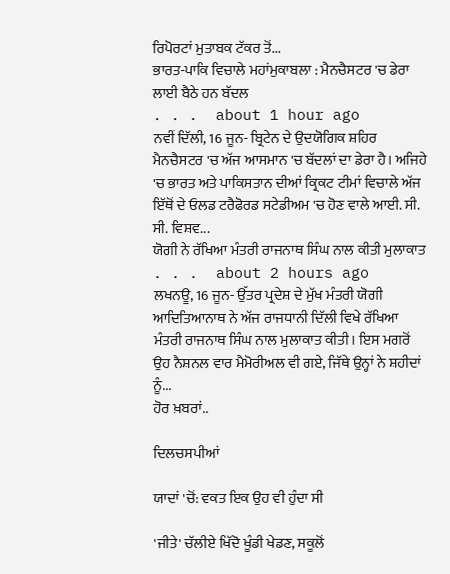ਰਿਪੋਰਟਾਂ ਮੁਤਾਬਕ ਟੱਕਰ ਤੋਂ...
ਭਾਰਤ-ਪਾਕਿ ਵਿਚਾਲੇ ਮਹਾਂਮੁਕਾਬਲਾ : ਮੈਨਚੈਸਟਰ 'ਚ ਡੇਰਾ ਲਾਈ ਬੈਠੇ ਹਨ ਬੱਦਲ
. . .  about 1 hour ago
ਨਵੀਂ ਦਿੱਲੀ, 16 ਜੂਨ- ਬ੍ਰਿਟੇਨ ਦੇ ਉਦਯੋਗਿਕ ਸ਼ਹਿਰ ਮੈਨਚੈਸਟਰ 'ਚ ਅੱਜ ਆਸਮਾਨ 'ਚ ਬੱਦਲਾਂ ਦਾ ਡੇਰਾ ਹੈ। ਅਜਿਹੇ 'ਚ ਭਾਰਤ ਅਤੇ ਪਾਕਿਸਤਾਨ ਦੀਆਂ ਕ੍ਰਿਕਟ ਟੀਮਾਂ ਵਿਚਾਲੇ ਅੱਜ ਇੱਥੋਂ ਦੇ ਓਲਡ ਟਰੈਫੋਰਡ ਸਟੇਡੀਅਮ 'ਚ ਹੋਣ ਵਾਲੇ ਆਈ. ਸੀ. ਸੀ. ਵਿਸ਼ਵ...
ਯੋਗੀ ਨੇ ਰੱਖਿਆ ਮੰਤਰੀ ਰਾਜਨਾਥ ਸਿੰਘ ਨਾਲ ਕੀਤੀ ਮੁਲਾਕਾਤ
. . .  about 2 hours ago
ਲਖਨਊ, 16 ਜੂਨ- ਉੱਤਰ ਪ੍ਰਦੇਸ਼ ਦੇ ਮੁੱਖ ਮੰਤਰੀ ਯੋਗੀ ਆਦਿਤਿਆਨਾਥ ਨੇ ਅੱਜ ਰਾਜਧਾਨੀ ਦਿੱਲੀ ਵਿਖੇ ਰੱਖਿਆ ਮੰਤਰੀ ਰਾਜਨਾਥ ਸਿੰਘ ਨਾਲ ਮੁਲਾਕਾਤ ਕੀਤੀ। ਇਸ ਮਗਰੋਂ ਉਹ ਨੈਸ਼ਨਲ ਵਾਰ ਮੈਮੋਰੀਅਲ ਵੀ ਗਏ, ਜਿੱਥੇ ਉਨ੍ਹਾਂ ਨੇ ਸ਼ਹੀਦਾਂ ਨੂੰ...
ਹੋਰ ਖ਼ਬਰਾਂ..

ਦਿਲਚਸਪੀਆਂ

ਯਾਦਾਂ 'ਚੋਂ: ਵਕਤ ਇਕ ਉਹ ਵੀ ਹੁੰਦਾ ਸੀ

'ਜੀਤੇ' ਚੱਲੀਏ ਖਿੱਦੋ ਖੂੰਡੀ ਖੇਡਣ, ਸਕੂਲੋਂ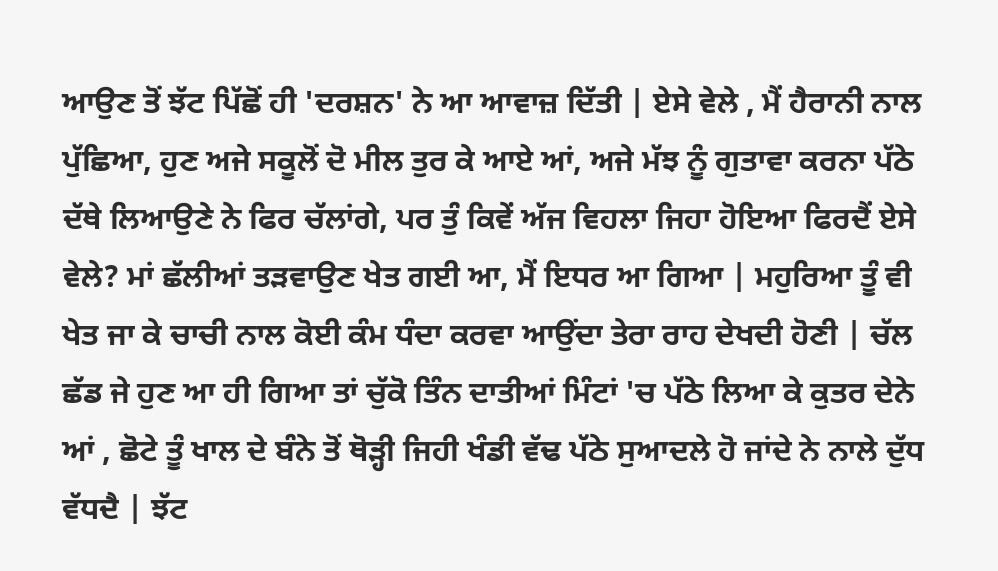ਆਉਣ ਤੋਂ ਝੱਟ ਪਿੱਛੋਂ ਹੀ 'ਦਰਸ਼ਨ' ਨੇ ਆ ਆਵਾਜ਼ ਦਿੱਤੀ | ਏਸੇ ਵੇਲੇ , ਮੈਂ ਹੈਰਾਨੀ ਨਾਲ ਪੁੱਛਿਆ, ਹੁਣ ਅਜੇ ਸਕੂਲੋਂ ਦੋ ਮੀਲ ਤੁਰ ਕੇ ਆਏ ਆਂ, ਅਜੇ ਮੱਝ ਨੂੰ ਗੁਤਾਵਾ ਕਰਨਾ ਪੱਠੇ ਦੱਥੇ ਲਿਆਉਣੇ ਨੇ ਫਿਰ ਚੱਲਾਂਗੇ, ਪਰ ਤੁੰ ਕਿਵੇਂ ਅੱਜ ਵਿਹਲਾ ਜਿਹਾ ਹੋਇਆ ਫਿਰਦੈਂ ਏਸੇ ਵੇਲੇ? ਮਾਂ ਛੱਲੀਆਂ ਤੜਵਾਉਣ ਖੇਤ ਗਈ ਆ, ਮੈਂ ਇਧਰ ਆ ਗਿਆ | ਮਹੁਰਿਆ ਤੂੰ ਵੀ ਖੇਤ ਜਾ ਕੇ ਚਾਚੀ ਨਾਲ ਕੋਈ ਕੰਮ ਧੰਦਾ ਕਰਵਾ ਆਉਂਦਾ ਤੇਰਾ ਰਾਹ ਦੇਖਦੀ ਹੋਣੀ | ਚੱਲ ਛੱਡ ਜੇ ਹੁਣ ਆ ਹੀ ਗਿਆ ਤਾਂ ਚੁੱਕੋ ਤਿੰਨ ਦਾਤੀਆਂ ਮਿੰਟਾਂ 'ਚ ਪੱਠੇ ਲਿਆ ਕੇ ਕੁਤਰ ਦੇਨੇ ਆਂ , ਛੋਟੇ ਤੂੰ ਖਾਲ ਦੇ ਬੰਨੇ ਤੋਂ ਥੋੜ੍ਹੀ ਜਿਹੀ ਖੰਡੀ ਵੱਢ ਪੱਠੇ ਸੁਆਦਲੇ ਹੋ ਜਾਂਦੇ ਨੇ ਨਾਲੇ ਦੁੱਧ ਵੱਧਦੈ | ਝੱਟ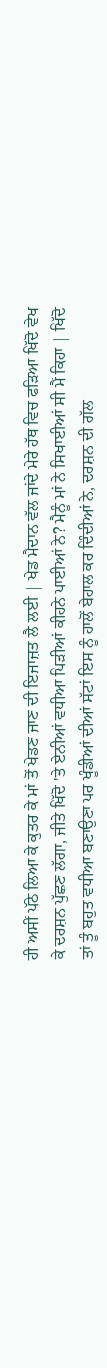ਹੀ ਅਸੀਂ ਪੱਠੇ ਲਿਆ ਕੇ ਕੁਤਰ ਕੇ ਮਾਂ ਤੋਂ ਖੇਡਣ ਜਾਣ ਦੀ ਇਜਾਜ਼ਤ ਲੈ ਲਈ | ਖੇਡ ਮੈਦਾਨ ਵੱਲ ਜਾਂਦੇ ਮੇਰੇ ਹੱਥ ਵਿਚ ਫੜਿਆ ਖਿੱਦੋ ਵੇਖ ਕੇ ਦਰਸ਼ਨ ਪੁੱਛਣ ਲੱਗਾ, ਜੀਤੇ ਖਿੱਦੋ 'ਤੇ ਏਨੀਆਂ ਵਧੀਆ ਪਿੜੀਆਂ ਕੀਹਨੇ ਪਾਈਆਂ ਨੇ? ਮੈਨੂੰ ਮਾਂ ਨੇ ਸਿਖਾਈਆਂ ਸੀ ਮੈਂ ਕਿਹਾ | ਖਿੱਦੋ ਤਾਂ ਤੂੰ ਬਹੁਤ ਵਧੀਆ ਬਣਾਉਣਾ ਪਰ ਖੂੰਡੀਆਂ ਦੀਆਂ ਸੱਟਾਂ ਇਸ ਨੂੰ ਹਾਲੋਂ ਬੇਹਾਲ ਕਰ ਦਿੰਦੀਆਂ ਨੇ, ਦਰਸ਼ਨ ਦੀ ਗੱਲ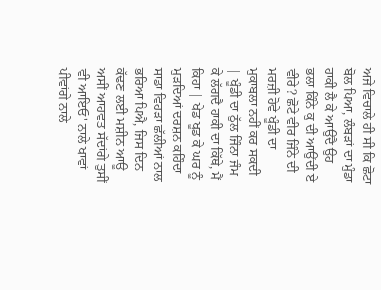ਅਜੇ ਵਿਚਾਲੇ ਹੀ ਸੀ ਕਿ ਛੋਟਾ ਬੋਲ ਪਿਆ, ਲੰਬੜਾਂ ਦਾ ਮੁੰਡਾ ਹਾਕੀ ਲੈ ਕੇ ਆਉਂਦੈ ਉਹ ਭਲਾ ਕਿੰਨੇ ਕੁ ਦੀ ਆਉਂਦੀ ਏ ਵੀਰੇ? ਛੋਟੇ ਵੀਰ ਜਿੰਨੇ ਦੀ ਮਰਜ਼ੀ ਹੋਵੇ ਖੂੰਡੀ ਦਾ ਮੁਕਾਬਲਾ ਨਹੀਂ ਕਰ ਸਕਦੀ | ਖੂੰਡੀ ਦਾ ਠੁੱਲ ਜਿੰਨਾ ਜੰਮ ਕੇ ਲੱਗਦੈ ਹਾਕੀ ਦਾ ਕਿੱਥੇ, ਮੈਂ ਕਿਹਾ | ਖੇਡ ਖੂਡ ਕੇ ਘਰ ਨੂੰ ਮੁੜਦਿਆਂ ਦਰਸ਼ਨ ਕਹਿੰਦਾ ਸਾਡਾ ਵਿਹੜਾ ਛੱਲੀਆਂ ਨਾਲ ਭਰਿਆ ਪਿਐ, ਜਿਸ ਦਿਨ ਕੱਢਣ ਲਈ ਮਸ਼ੀਨ ਆਊ ਅਸੀਂ ਆਹਵਤ ਸੱਦਾਂਗੇ ਤੁਸੀਂ ਵੀ ਆਇਓ' ਨਾਲੇ ਖਾਵਾਂ ਪੀਵਾਂਗੇ ਨਾਲੇ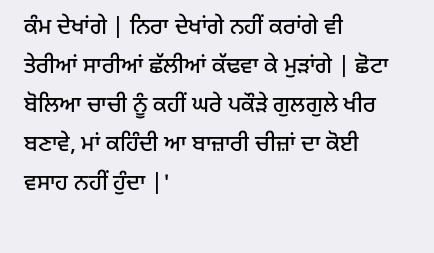ਕੰਮ ਦੇਖਾਂਗੇ | ਨਿਰਾ ਦੇਖਾਂਗੇ ਨਹੀਂ ਕਰਾਂਗੇ ਵੀ ਤੇਰੀਆਂ ਸਾਰੀਆਂ ਛੱਲੀਆਂ ਕੱਢਵਾ ਕੇ ਮੁੜਾਂਗੇ | ਛੋਟਾ ਬੋਲਿਆ ਚਾਚੀ ਨੂੰ ਕਹੀਂ ਘਰੇ ਪਕੌੜੇ ਗੁਲਗੁਲੇ ਖੀਰ ਬਣਾਵੇ, ਮਾਂ ਕਹਿੰਦੀ ਆ ਬਾਜ਼ਾਰੀ ਚੀਜ਼ਾਂ ਦਾ ਕੋਈ ਵਸਾਹ ਨਹੀਂ ਹੁੰਦਾ |'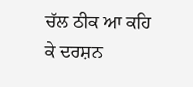ਚੱਲ ਠੀਕ ਆ ਕਹਿ ਕੇ ਦਰਸ਼ਨ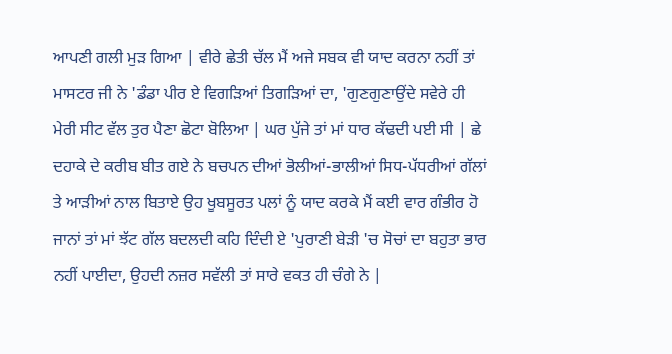ਆਪਣੀ ਗਲੀ ਮੁੜ ਗਿਆ | ਵੀਰੇ ਛੇਤੀ ਚੱਲ ਮੈਂ ਅਜੇ ਸਬਕ ਵੀ ਯਾਦ ਕਰਨਾ ਨਹੀਂ ਤਾਂ ਮਾਸਟਰ ਜੀ ਨੇ 'ਡੰਡਾ ਪੀਰ ਏ ਵਿਗੜਿਆਂ ਤਿਗੜਿਆਂ ਦਾ, 'ਗੁਣਗੁਣਾਉਂਦੇ ਸਵੇਰੇ ਹੀ ਮੇਰੀ ਸੀਟ ਵੱਲ ਤੁਰ ਪੈਣਾ ਛੋਟਾ ਬੋਲਿਆ | ਘਰ ਪੁੱਜੇ ਤਾਂ ਮਾਂ ਧਾਰ ਕੱਢਦੀ ਪਈ ਸੀ | ਛੇ ਦਹਾਕੇ ਦੇ ਕਰੀਬ ਬੀਤ ਗਏ ਨੇ ਬਚਪਨ ਦੀਆਂ ਭੋਲੀਆਂ-ਭਾਲੀਆਂ ਸਿਧ-ਪੱਧਰੀਆਂ ਗੱਲਾਂ ਤੇ ਆੜੀਆਂ ਨਾਲ ਬਿਤਾਏ ਉਹ ਖੂਬਸੂਰਤ ਪਲਾਂ ਨੂੰ ਯਾਦ ਕਰਕੇ ਮੈਂ ਕਈ ਵਾਰ ਗੰਭੀਰ ਹੋ ਜਾਨਾਂ ਤਾਂ ਮਾਂ ਝੱਟ ਗੱਲ ਬਦਲਦੀ ਕਹਿ ਦਿੰਦੀ ਏ 'ਪੁਰਾਣੀ ਬੇੜੀ 'ਚ ਸੋਚਾਂ ਦਾ ਬਹੁਤਾ ਭਾਰ ਨਹੀਂ ਪਾਈਦਾ, ਉਹਦੀ ਨਜ਼ਰ ਸਵੱਲੀ ਤਾਂ ਸਾਰੇ ਵਕਤ ਹੀ ਚੰਗੇ ਨੇ |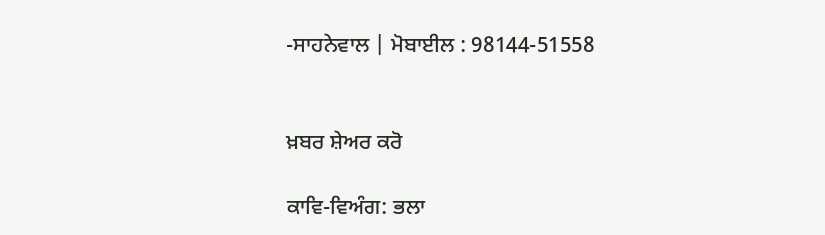-ਸਾਹਨੇਵਾਲ | ਮੋਬਾਈਲ : 98144-51558


ਖ਼ਬਰ ਸ਼ੇਅਰ ਕਰੋ

ਕਾਵਿ-ਵਿਅੰਗ: ਭਲਾ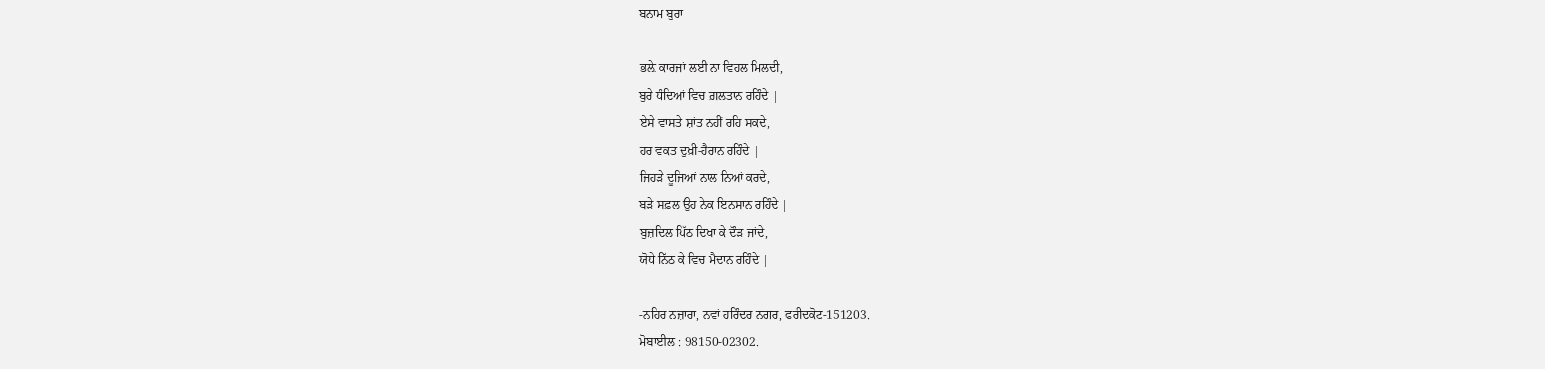ਬਨਾਮ ਬੁਰਾ

ਭਲ਼ੇ ਕਾਰਜਾਂ ਲਈ ਨਾ ਵਿਹਲ ਮਿਲਦੀ,
ਬੁਰੇ ਧੰਦਿਆਂ ਵਿਚ ਗ਼ਲਤਾਨ ਰਹਿੰਦੇ |
ਏਸੇ ਵਾਸਤੇ ਸ਼ਾਂਤ ਨਹੀਂ ਰਹਿ ਸਕਦੇ,
ਹਰ ਵਕਤ ਦੁਖ਼ੀ-ਹੈਰਾਨ ਰਹਿੰਦੇ |
ਜਿਹੜੇ ਦੂਜਿਆਂ ਨਾਲ ਨਿਆਂ ਕਰਦੇ,
ਬੜੇ ਸਫ਼ਲ ਉਹ ਨੇਕ ਇਨਸਾਨ ਰਹਿੰਦੇ |
ਬੁਜ਼ਦਿਲ ਪਿੱਠ ਦਿਖਾ ਕੇ ਦੌੜ ਜਾਂਦੇ,
ਯੋਧੇ ਨਿੱਠ ਕੇ ਵਿਚ ਮੈਦਾਨ ਰਹਿੰਦੇ |

-ਨਹਿਰ ਨਜ਼ਾਰਾ, ਨਵਾਂ ਹਰਿੰਦਰ ਨਗਰ, ਫਰੀਦਕੋਟ-151203.
ਮੋਬਾਈਲ : 98150-02302.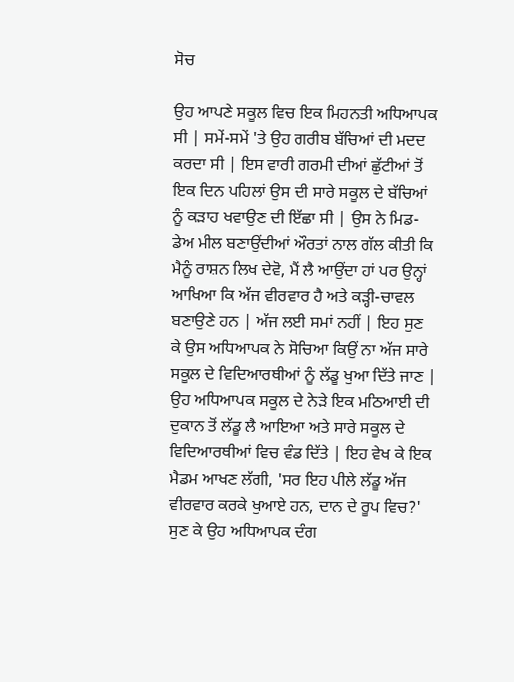ਸੋਚ

ਉਹ ਆਪਣੇ ਸਕੂਲ ਵਿਚ ਇਕ ਮਿਹਨਤੀ ਅਧਿਆਪਕ ਸੀ | ਸਮੇਂ-ਸਮੇਂ 'ਤੇ ਉਹ ਗਰੀਬ ਬੱਚਿਆਂ ਦੀ ਮਦਦ ਕਰਦਾ ਸੀ | ਇਸ ਵਾਰੀ ਗਰਮੀ ਦੀਆਂ ਛੁੱਟੀਆਂ ਤੋਂ ਇਕ ਦਿਨ ਪਹਿਲਾਂ ਉਸ ਦੀ ਸਾਰੇ ਸਕੂਲ ਦੇ ਬੱਚਿਆਂ ਨੂੰ ਕੜਾਹ ਖਵਾਉਣ ਦੀ ਇੱਛਾ ਸੀ | ਉਸ ਨੇ ਮਿਡ-ਡੇਅ ਮੀਲ ਬਣਾਉਂਦੀਆਂ ਔਰਤਾਂ ਨਾਲ ਗੱਲ ਕੀਤੀ ਕਿ ਮੈਨੂੰ ਰਾਸ਼ਨ ਲਿਖ ਦੇਵੋ, ਮੈਂ ਲੈ ਆਉਂਦਾ ਹਾਂ ਪਰ ਉਨ੍ਹਾਂ ਆਖਿਆ ਕਿ ਅੱਜ ਵੀਰਵਾਰ ਹੈ ਅਤੇ ਕੜ੍ਹੀ-ਚਾਵਲ ਬਣਾਉਣੇ ਹਨ | ਅੱਜ ਲਈ ਸਮਾਂ ਨਹੀਂ | ਇਹ ਸੁਣ ਕੇ ਉਸ ਅਧਿਆਪਕ ਨੇ ਸੋਚਿਆ ਕਿਉਂ ਨਾ ਅੱਜ ਸਾਰੇ ਸਕੂਲ ਦੇ ਵਿਦਿਆਰਥੀਆਂ ਨੂੰ ਲੱਡੂ ਖੁਆ ਦਿੱਤੇ ਜਾਣ | ਉਹ ਅਧਿਆਪਕ ਸਕੂਲ ਦੇ ਨੇੜੇ ਇਕ ਮਠਿਆਈ ਦੀ ਦੁਕਾਨ ਤੋਂ ਲੱਡੂ ਲੈ ਆਇਆ ਅਤੇ ਸਾਰੇ ਸਕੂਲ ਦੇ ਵਿਦਿਆਰਥੀਆਂ ਵਿਚ ਵੰਡ ਦਿੱਤੇ | ਇਹ ਵੇਖ ਕੇ ਇਕ ਮੈਡਮ ਆਖਣ ਲੱਗੀ, 'ਸਰ ਇਹ ਪੀਲੇ ਲੱਡੂ ਅੱਜ ਵੀਰਵਾਰ ਕਰਕੇ ਖੁਆਏ ਹਨ, ਦਾਨ ਦੇ ਰੂਪ ਵਿਚ?' ਸੁਣ ਕੇ ਉਹ ਅਧਿਆਪਕ ਦੰਗ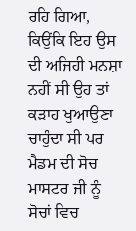ਰਹਿ ਗਿਆ, ਕਿਉਂਕਿ ਇਹ ਉਸ ਦੀ ਅਜਿਹੀ ਮਨਸ਼ਾ ਨਹੀਂ ਸੀ ਉਹ ਤਾਂ ਕੜਾਹ ਖੁਆਉਣਾ ਚਾਹੁੰਦਾ ਸੀ ਪਰ ਮੈਡਮ ਦੀ ਸੋਚ ਮਾਸਟਰ ਜੀ ਨੂੰ ਸੋਚਾਂ ਵਿਚ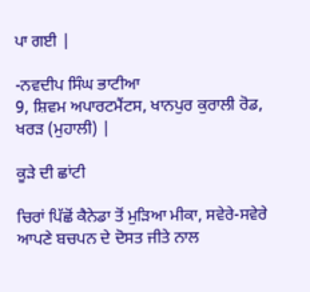ਪਾ ਗਈ |

-ਨਵਦੀਪ ਸਿੰਘ ਭਾਟੀਆ
9, ਸ਼ਿਵਮ ਅਪਾਰਟਮੈਂਟਸ, ਖਾਨਪੁਰ ਕੁਰਾਲੀ ਰੋਡ, ਖਰੜ (ਮੁਹਾਲੀ) |

ਕੂੜੇ ਦੀ ਛਾਂਟੀ

ਚਿਰਾਂ ਪਿੱਛੋਂ ਕੈਨੇਡਾ ਤੋਂ ਮੁੜਿਆ ਮੀਕਾ, ਸਵੇਰੇ-ਸਵੇਰੇ ਆਪਣੇ ਬਚਪਨ ਦੇ ਦੋਸਤ ਜੀਤੇ ਨਾਲ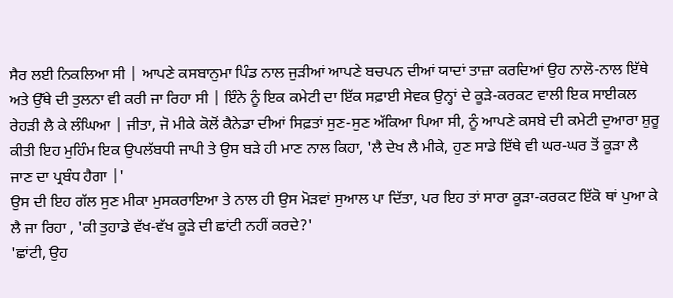ਸੈਰ ਲਈ ਨਿਕਲਿਆ ਸੀ | ਆਪਣੇ ਕਸਬਾਨੁਮਾ ਪਿੰਡ ਨਾਲ ਜੁੜੀਆਂ ਆਪਣੇ ਬਚਪਨ ਦੀਆਂ ਯਾਦਾਂ ਤਾਜ਼ਾ ਕਰਦਿਆਂ ਉਹ ਨਾਲੋ-ਨਾਲ ਇੱਥੇ ਅਤੇ ਉੱਥੇ ਦੀ ਤੁਲਨਾ ਵੀ ਕਰੀ ਜਾ ਰਿਹਾ ਸੀ | ਇੰਨੇ ਨੂੰ ਇਕ ਕਮੇਟੀ ਦਾ ਇੱਕ ਸਫ਼ਾਈ ਸੇਵਕ ਉਨ੍ਹਾਂ ਦੇ ਕੂੜੇ-ਕਰਕਟ ਵਾਲੀ ਇਕ ਸਾਈਕਲ ਰੇਹੜੀ ਲੈ ਕੇ ਲੰਘਿਆ | ਜੀਤਾ, ਜੋ ਮੀਕੇ ਕੋਲੋਂ ਕੈਨੇਡਾ ਦੀਆਂ ਸਿਫ਼ਤਾਂ ਸੁਣ-ਸੁਣ ਅੱਕਿਆ ਪਿਆ ਸੀ, ਨੂੰ ਆਪਣੇ ਕਸਬੇ ਦੀ ਕਮੇਟੀ ਦੁਆਰਾ ਸ਼ੁਰੂ ਕੀਤੀ ਇਹ ਮੁਹਿੰਮ ਇਕ ਉਪਲੱਬਧੀ ਜਾਪੀ ਤੇ ਉਸ ਬੜੇ ਹੀ ਮਾਣ ਨਾਲ ਕਿਹਾ, 'ਲੈ ਦੇਖ ਲੈ ਮੀਕੇ, ਹੁਣ ਸਾਡੇ ਇੱਥੇ ਵੀ ਘਰ-ਘਰ ਤੋਂ ਕੂੜਾ ਲੈ ਜਾਣ ਦਾ ਪ੍ਰਬੰਧ ਹੈਗਾ |'
ਉਸ ਦੀ ਇਹ ਗੱਲ ਸੁਣ ਮੀਕਾ ਮੁਸਕਰਾਇਆ ਤੇ ਨਾਲ ਹੀ ਉਸ ਮੋੜਵਾਂ ਸੁਆਲ ਪਾ ਦਿੱਤਾ, ਪਰ ਇਹ ਤਾਂ ਸਾਰਾ ਕੂੜਾ-ਕਰਕਟ ਇੱਕੋ ਥਾਂ ਪੁਆ ਕੇ ਲੈ ਜਾ ਰਿਹਾ , 'ਕੀ ਤੁਹਾਡੇ ਵੱਖ-ਵੱਖ ਕੂੜੇ ਦੀ ਛਾਂਟੀ ਨਹੀਂ ਕਰਦੇ?'
'ਛਾਂਟੀ, ਉਹ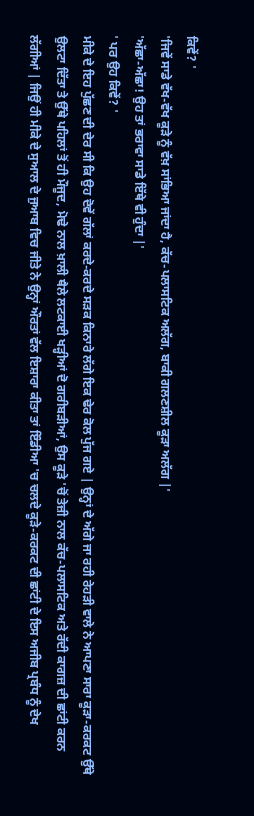ਕਿਵੇਂ? '
'ਜਿਵੇਂ ਸਾਡੇ ਵੱਖ-ਵੱਖ ਕੂੜੇ ਨੂੰ ਵੱਖ਼ ਸਾਂਭਿਆ ਜਾਂਦਾ ਹੈ, ਕੱਚ-ਪਲਾਸਟਿਕ ਅਲੱਗ, ਬਾਕੀ ਗਲਣਸ਼ੀਲ ਕੂੜਾ ਅਲੱਗ |'
'ਅੱਛਾ-ਅੱਛਾ! ਉਹ ਤਾਂ ਭਰਾਵਾ ਸਾਡੇ ਇੱਥੇ ਵੀ ਹੁੰਦਾ |'
' ਪਰ ਉਹ ਕਿਵੇਂ? '
ਮੀਕੇ ਦੇ ਇਹ ਪੁੱਛਣ ਦੀ ਦੇਰ ਸੀ ਕਿ ਉਹ ਦੋਵੇਂ ਗੱਲਾਂ ਕਰਦੇ-ਕਰਦੇ ਸੜਕ ਕਿਨਾਰੇ ਲੱਗੇ ਇਕ ਢੇਰ ਕੋਲ ਪੁੱਜ ਗਏ | ਉਨ੍ਹਾਂ ਦੇ ਅੱਗੇ ਜਾ ਰਹੀ ਰੇਹੜੀ ਵਾਲੇ ਨੇ ਆਪਣਾ ਸਾਰਾ ਕੂੜਾ-ਕਰਕਟ ਉੱਥੇ ਉਲਟਾ ਦਿੱਤਾ ਤੇ ਉੱਥੇ ਪਹਿਲਾਂ ਤੋਂ ਹੀ ਮੌਜੂਦ, ਮੋਢੇ ਨਾਲ ਖ਼ਾਲੀ ਥੈਲੇ ਲਟਕਾਈ ਖੜ੍ਹੀਆਂ ਦੋ ਗਰੀਬੜੀਆਂ, ਉਸ ਕੂੜੇ 'ਚੋਂ ਤੇਜ਼ੀ ਨਾਲ ਕੱਚ-ਪਲਾਸਟਿਕ ਅਤੇ ਰੱਦੀ ਕਾਗਜ਼ ਦੀ ਛਾਂਟੀ ਕਰਨ ਲੱਗੀਆਂ | ਜਿਉਂ ਹੀ ਮੀਕੇ ਦੇ ਸੁਆਲ ਦੇ ਜੁਆਬ ਵਿਚ ਜੀਤੇ ਨੇ ਉਨ੍ਹਾਂ ਔਰਤਾਂ ਵੱਲ ਇਸ਼ਾਰਾ ਕੀਤਾ ਤਾਂ ਇੰਡੀਆ 'ਚ ਚਲਦੇ ਕੂੜੇ-ਕਰਕਟ ਦੀ ਛਾਂਟੀ ਦੇ ਇਸ ਅਜੀਬ ਪ੍ਰਬੰਧ ਨੂੰ ਦੇਖ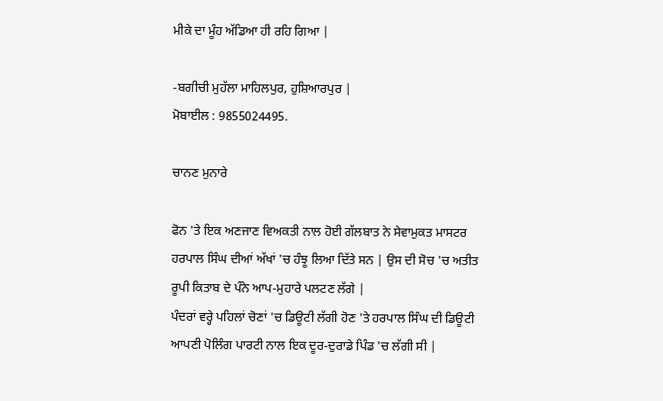ਮੀਕੇ ਦਾ ਮੂੰਹ ਅੱਡਿਆ ਹੀ ਰਹਿ ਗਿਆ |

-ਬਗੀਚੀ ਮੁਹੱਲਾ ਮਾਹਿਲਪੁਰ, ਹੁਸ਼ਿਆਰਪੁਰ |
ਮੋਬਾਈਲ : 9855024495.

ਚਾਨਣ ਮੁਨਾਰੇ

ਫੋਨ 'ਤੇ ਇਕ ਅਣਜਾਣ ਵਿਅਕਤੀ ਨਾਲ ਹੋਈ ਗੱਲਬਾਤ ਨੇ ਸੇਵਾਮੁਕਤ ਮਾਸਟਰ ਹਰਪਾਲ ਸਿੰਘ ਦੀਆਂ ਅੱਖਾਂ 'ਚ ਹੰਝੂ ਲਿਆ ਦਿੱਤੇ ਸਨ | ਉਸ ਦੀ ਸੋਚ 'ਚ ਅਤੀਤ ਰੂਪੀ ਕਿਤਾਬ ਦੇ ਪੰਨੇ ਆਪ-ਮੁਹਾਰੇ ਪਲਟਣ ਲੱਗੇ |
ਪੰਦਰਾਂ ਵਰ੍ਹੇ ਪਹਿਲਾਂ ਚੋਣਾਂ 'ਚ ਡਿਊਟੀ ਲੱਗੀ ਹੋਣ 'ਤੇ ਹਰਪਾਲ ਸਿੰਘ ਦੀ ਡਿਊਟੀ ਆਪਣੀ ਪੋਲਿੰਗ ਪਾਰਟੀ ਨਾਲ ਇਕ ਦੂਰ-ਦੁਰਾਡੇ ਪਿੰਡ 'ਚ ਲੱਗੀ ਸੀ |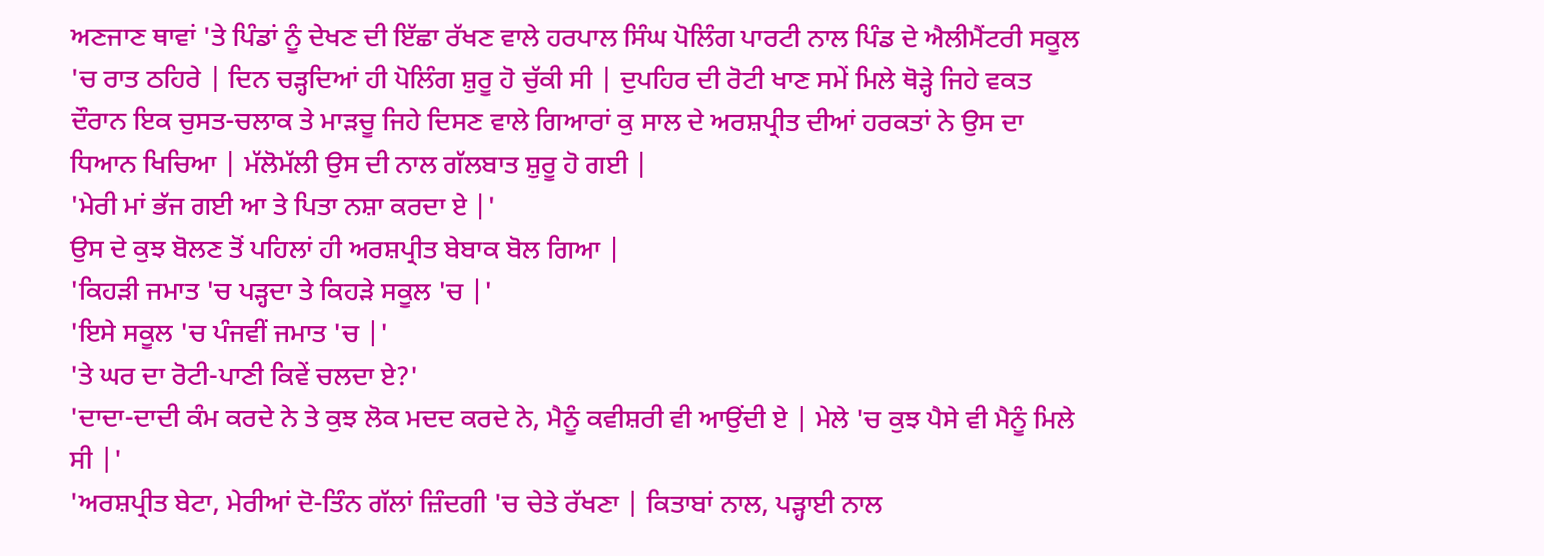ਅਣਜਾਣ ਥਾਵਾਂ 'ਤੇ ਪਿੰਡਾਂ ਨੂੰ ਦੇਖਣ ਦੀ ਇੱਛਾ ਰੱਖਣ ਵਾਲੇ ਹਰਪਾਲ ਸਿੰਘ ਪੋਲਿੰਗ ਪਾਰਟੀ ਨਾਲ ਪਿੰਡ ਦੇ ਐਲੀਮੈਂਟਰੀ ਸਕੂਲ 'ਚ ਰਾਤ ਠਹਿਰੇ | ਦਿਨ ਚੜ੍ਹਦਿਆਂ ਹੀ ਪੋਲਿੰਗ ਸ਼ੁਰੂ ਹੋ ਚੁੱਕੀ ਸੀ | ਦੁਪਹਿਰ ਦੀ ਰੋਟੀ ਖਾਣ ਸਮੇਂ ਮਿਲੇ ਥੋੜ੍ਹੇ ਜਿਹੇ ਵਕਤ ਦੌਰਾਨ ਇਕ ਚੁਸਤ-ਚਲਾਕ ਤੇ ਮਾੜਚੂ ਜਿਹੇ ਦਿਸਣ ਵਾਲੇ ਗਿਆਰਾਂ ਕੁ ਸਾਲ ਦੇ ਅਰਸ਼ਪ੍ਰੀਤ ਦੀਆਂ ਹਰਕਤਾਂ ਨੇ ਉਸ ਦਾ ਧਿਆਨ ਖਿਚਿਆ | ਮੱਲੋਮੱਲੀ ਉਸ ਦੀ ਨਾਲ ਗੱਲਬਾਤ ਸ਼ੁਰੂ ਹੋ ਗਈ |
'ਮੇਰੀ ਮਾਂ ਭੱਜ ਗਈ ਆ ਤੇ ਪਿਤਾ ਨਸ਼ਾ ਕਰਦਾ ਏ |'
ਉਸ ਦੇ ਕੁਝ ਬੋਲਣ ਤੋਂ ਪਹਿਲਾਂ ਹੀ ਅਰਸ਼ਪ੍ਰੀਤ ਬੇਬਾਕ ਬੋਲ ਗਿਆ |
'ਕਿਹੜੀ ਜਮਾਤ 'ਚ ਪੜ੍ਹਦਾ ਤੇ ਕਿਹੜੇ ਸਕੂਲ 'ਚ |'
'ਇਸੇ ਸਕੂਲ 'ਚ ਪੰਜਵੀਂ ਜਮਾਤ 'ਚ |'
'ਤੇ ਘਰ ਦਾ ਰੋਟੀ-ਪਾਣੀ ਕਿਵੇਂ ਚਲਦਾ ਏ?'
'ਦਾਦਾ-ਦਾਦੀ ਕੰਮ ਕਰਦੇ ਨੇ ਤੇ ਕੁਝ ਲੋਕ ਮਦਦ ਕਰਦੇ ਨੇ, ਮੈਨੂੰ ਕਵੀਸ਼ਰੀ ਵੀ ਆਉਂਦੀ ਏ | ਮੇਲੇ 'ਚ ਕੁਝ ਪੈਸੇ ਵੀ ਮੈਨੂੰ ਮਿਲੇ ਸੀ |'
'ਅਰਸ਼ਪ੍ਰੀਤ ਬੇਟਾ, ਮੇਰੀਆਂ ਦੋ-ਤਿੰਨ ਗੱਲਾਂ ਜ਼ਿੰਦਗੀ 'ਚ ਚੇਤੇ ਰੱਖਣਾ | ਕਿਤਾਬਾਂ ਨਾਲ, ਪੜ੍ਹਾਈ ਨਾਲ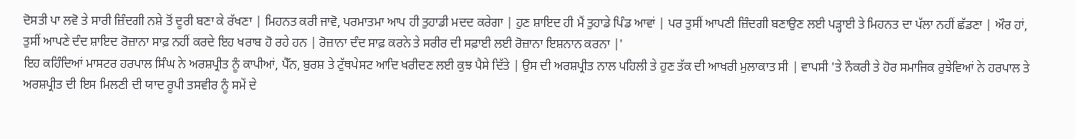ਦੋਸਤੀ ਪਾ ਲਵੋ ਤੇ ਸਾਰੀ ਜ਼ਿੰਦਗੀ ਨਸ਼ੇ ਤੋਂ ਦੂਰੀ ਬਣਾ ਕੇ ਰੱਖਣਾ | ਮਿਹਨਤ ਕਰੀ ਜਾਵੋ, ਪਰਮਾਤਮਾ ਆਪ ਹੀ ਤੁਹਾਡੀ ਮਦਦ ਕਰੇਗਾ | ਹੁਣ ਸ਼ਾਇਦ ਹੀ ਮੈਂ ਤੁਹਾਡੇ ਪਿੰਡ ਆਵਾਂ | ਪਰ ਤੁਸੀਂ ਆਪਣੀ ਜ਼ਿੰਦਗੀ ਬਣਾਉਣ ਲਈ ਪੜ੍ਹਾਈ ਤੇ ਮਿਹਨਤ ਦਾ ਪੱਲਾ ਨਹੀਂ ਛੱਡਣਾ | ਔਰ ਹਾਂ, ਤੁਸੀਂ ਆਪਣੇ ਦੰਦ ਸ਼ਾਇਦ ਰੋਜ਼ਾਨਾ ਸਾਫ਼ ਨਹੀਂ ਕਰਦੇ ਇਹ ਖਰਾਬ ਹੋ ਰਹੇ ਹਨ | ਰੋਜ਼ਾਨਾ ਦੰਦ ਸਾਫ਼ ਕਰਨੇ ਤੇ ਸਰੀਰ ਦੀ ਸਫ਼ਾਈ ਲਈ ਰੋਜ਼ਾਨਾ ਇਸ਼ਨਾਨ ਕਰਨਾ |'
ਇਹ ਕਹਿੰਦਿਆਂ ਮਾਸਟਰ ਹਰਪਾਲ ਸਿੰਘ ਨੇ ਅਰਸ਼ਪ੍ਰੀਤ ਨੂੰ ਕਾਪੀਆਂ, ਪੈੱਨ, ਬੁਰਸ਼ ਤੇ ਟੁੱਥਪੇਸਟ ਆਦਿ ਖਰੀਦਣ ਲਈ ਕੁਝ ਪੈਸੇ ਦਿੱਤੇ | ਉਸ ਦੀ ਅਰਸ਼ਪ੍ਰੀਤ ਨਾਲ ਪਹਿਲੀ ਤੇ ਹੁਣ ਤੱਕ ਦੀ ਆਖਰੀ ਮੁਲਾਕਾਤ ਸੀ | ਵਾਪਸੀ 'ਤੇ ਨੌਕਰੀ ਤੇ ਹੋਰ ਸਮਾਜਿਕ ਰੁਝੇਵਿਆਂ ਨੇ ਹਰਪਾਲ ਤੇ ਅਰਸ਼ਪ੍ਰੀਤ ਦੀ ਇਸ ਮਿਲਣੀ ਦੀ ਯਾਦ ਰੂਪੀ ਤਸਵੀਰ ਨੂੰ ਸਮੇਂ ਦੇ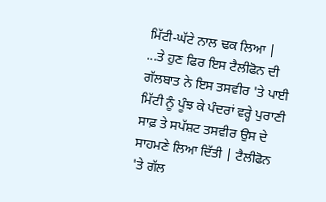ਮਿੱਟੀ-ਘੱਟੇ ਨਾਲ ਢਕ ਲਿਆ |
...ਤੇ ਹੁਣ ਫਿਰ ਇਸ ਟੈਲੀਫੋਨ ਦੀ ਗੱਲਬਾਤ ਨੇ ਇਸ ਤਸਵੀਰ 'ਤੇ ਪਾਈ ਮਿੱਟੀ ਨੂੰ ਪੂੰਝ ਕੇ ਪੰਦਰਾਂ ਵਰ੍ਹੇ ਪੁਰਾਣੀ ਸਾਫ਼ ਤੇ ਸਪੱਸ਼ਟ ਤਸਵੀਰ ਉਸ ਦੇ ਸਾਹਮਣੇ ਲਿਆ ਦਿੱਤੀ | ਟੈਲੀਫੋਨ 'ਤੇ ਗੱਲ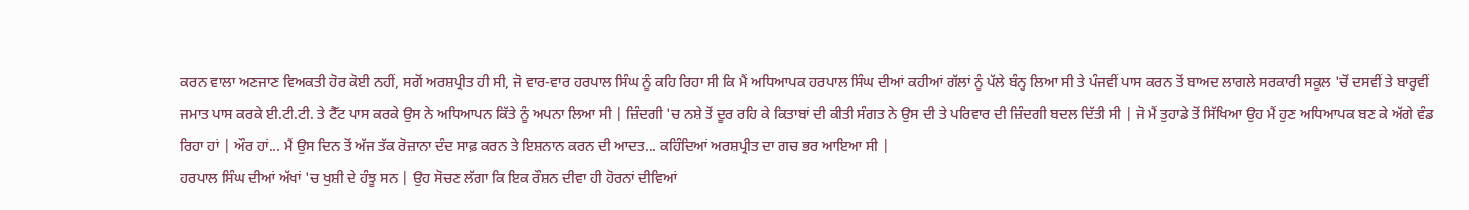ਕਰਨ ਵਾਲਾ ਅਣਜਾਣ ਵਿਅਕਤੀ ਹੋਰ ਕੋਈ ਨਹੀਂ, ਸਗੋਂ ਅਰਸ਼ਪ੍ਰੀਤ ਹੀ ਸੀ, ਜੋ ਵਾਰ-ਵਾਰ ਹਰਪਾਲ ਸਿੰਘ ਨੂੰ ਕਹਿ ਰਿਹਾ ਸੀ ਕਿ ਮੈਂ ਅਧਿਆਪਕ ਹਰਪਾਲ ਸਿੰਘ ਦੀਆਂ ਕਹੀਆਂ ਗੱਲਾਂ ਨੂੰ ਪੱਲੇ ਬੰਨ੍ਹ ਲਿਆ ਸੀ ਤੇ ਪੰਜਵੀਂ ਪਾਸ ਕਰਨ ਤੋਂ ਬਾਅਦ ਲਾਗਲੇ ਸਰਕਾਰੀ ਸਕੂਲ 'ਚੋਂ ਦਸਵੀਂ ਤੇ ਬਾਰ੍ਹਵੀਂ ਜਮਾਤ ਪਾਸ ਕਰਕੇ ਈ.ਟੀ.ਟੀ. ਤੇ ਟੈੱਟ ਪਾਸ ਕਰਕੇ ਉਸ ਨੇ ਅਧਿਆਪਨ ਕਿੱਤੇ ਨੂੰ ਅਪਨਾ ਲਿਆ ਸੀ | ਜ਼ਿੰਦਗੀ 'ਚ ਨਸ਼ੇ ਤੋਂ ਦੂਰ ਰਹਿ ਕੇ ਕਿਤਾਬਾਂ ਦੀ ਕੀਤੀ ਸੰਗਤ ਨੇ ਉਸ ਦੀ ਤੇ ਪਰਿਵਾਰ ਦੀ ਜ਼ਿੰਦਗੀ ਬਦਲ ਦਿੱਤੀ ਸੀ | ਜੋ ਮੈਂ ਤੁਹਾਡੇ ਤੋਂ ਸਿੱਖਿਆ ਉਹ ਮੈਂ ਹੁਣ ਅਧਿਆਪਕ ਬਣ ਕੇ ਅੱਗੇ ਵੰਡ ਰਿਹਾ ਹਾਂ | ਔਰ ਹਾਂ... ਮੈਂ ਉਸ ਦਿਨ ਤੋਂ ਅੱਜ ਤੱਕ ਰੋਜ਼ਾਨਾ ਦੰਦ ਸਾਫ਼ ਕਰਨ ਤੇ ਇਸ਼ਨਾਨ ਕਰਨ ਦੀ ਆਦਤ... ਕਹਿੰਦਿਆਂ ਅਰਸ਼ਪ੍ਰੀਤ ਦਾ ਗਚ ਭਰ ਆਇਆ ਸੀ |
ਹਰਪਾਲ ਸਿੰਘ ਦੀਆਂ ਅੱਖਾਂ 'ਚ ਖੁਸ਼ੀ ਦੇ ਹੰਝੂ ਸਨ | ਉਹ ਸੋਚਣ ਲੱਗਾ ਕਿ ਇਕ ਰੌਸ਼ਨ ਦੀਵਾ ਹੀ ਹੋਰਨਾਂ ਦੀਵਿਆਂ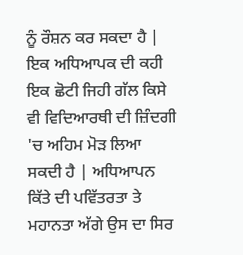ਨੂੰ ਰੌਸ਼ਨ ਕਰ ਸਕਦਾ ਹੈ | ਇਕ ਅਧਿਆਪਕ ਦੀ ਕਹੀ ਇਕ ਛੋਟੀ ਜਿਹੀ ਗੱਲ ਕਿਸੇ ਵੀ ਵਿਦਿਆਰਥੀ ਦੀ ਜ਼ਿੰਦਗੀ 'ਚ ਅਹਿਮ ਮੋੜ ਲਿਆ ਸਕਦੀ ਹੈ | ਅਧਿਆਪਨ ਕਿੱਤੇ ਦੀ ਪਵਿੱਤਰਤਾ ਤੇ ਮਹਾਨਤਾ ਅੱਗੇ ਉਸ ਦਾ ਸਿਰ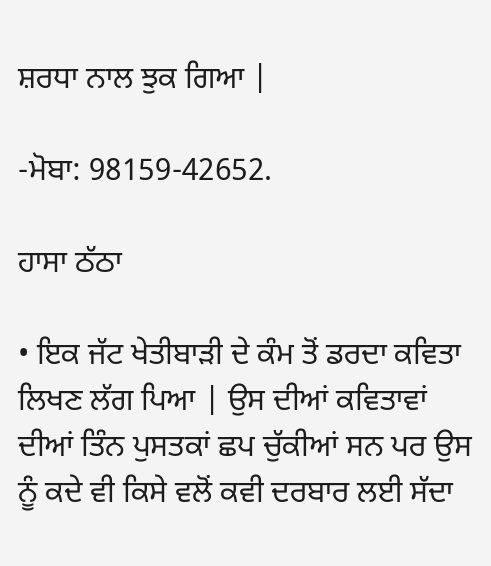ਸ਼ਰਧਾ ਨਾਲ ਝੁਕ ਗਿਆ |

-ਮੋਬਾ: 98159-42652.

ਹਾਸਾ ਠੱਠਾ

• ਇਕ ਜੱਟ ਖੇਤੀਬਾੜੀ ਦੇ ਕੰਮ ਤੋਂ ਡਰਦਾ ਕਵਿਤਾ ਲਿਖਣ ਲੱਗ ਪਿਆ | ਉਸ ਦੀਆਂ ਕਵਿਤਾਵਾਂ ਦੀਆਂ ਤਿੰਨ ਪੁਸਤਕਾਂ ਛਪ ਚੁੱਕੀਆਂ ਸਨ ਪਰ ਉਸ ਨੂੰ ਕਦੇ ਵੀ ਕਿਸੇ ਵਲੋਂ ਕਵੀ ਦਰਬਾਰ ਲਈ ਸੱਦਾ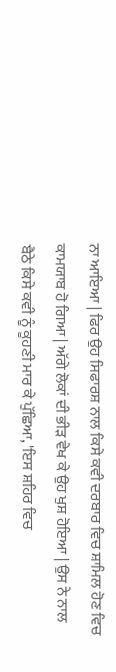ਨਾ ਆਇਆ | ਫਿਰ ਉਹ ਸਿਫਾਰਸ਼ ਨਾਲ ਕਿਸੇ ਕਵੀ ਦਰਬਾਰ ਵਿਚ ਸ਼ਾਮਿਲ ਹੋਣ ਵਿਚ ਕਾਮਯਾਬ ਹੋ ਗਿਆ | ਅੱਗੇ ਲੋਕਾਂ ਦੀ ਭੀੜ ਵੇਖ ਕੇ ਉਹ ਖੁਸ਼ ਹੋਇਆ | ਉਸ ਨੇ ਨਾਲ ਬੈਠੇ ਕਿਸੇ ਕਵੀ ਨੂੰ ਕੂਹਣੀ ਮਾਰ ਕੇ ਪੁੱਛਿਆ, 'ਇਸ ਸ਼ਹਿਰ ਵਿਚ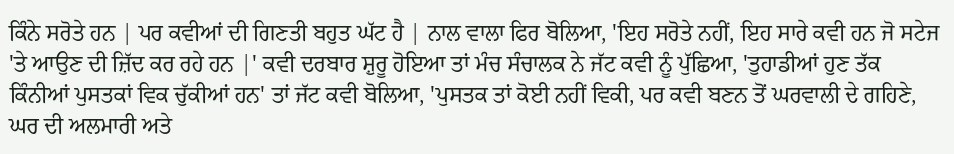ਕਿੰਨੇ ਸਰੋਤੇ ਹਨ | ਪਰ ਕਵੀਆਂ ਦੀ ਗਿਣਤੀ ਬਹੁਤ ਘੱਟ ਹੈ | ਨਾਲ ਵਾਲਾ ਫਿਰ ਬੋਲਿਆ, 'ਇਹ ਸਰੋਤੇ ਨਹੀਂ, ਇਹ ਸਾਰੇ ਕਵੀ ਹਨ ਜੋ ਸਟੇਜ 'ਤੇ ਆਉਣ ਦੀ ਜ਼ਿੱਦ ਕਰ ਰਹੇ ਹਨ |' ਕਵੀ ਦਰਬਾਰ ਸ਼ੁਰੂ ਹੋਇਆ ਤਾਂ ਮੰਚ ਸੰਚਾਲਕ ਨੇ ਜੱਟ ਕਵੀ ਨੂੰ ਪੁੱਛਿਆ, 'ਤੁਹਾਡੀਆਂ ਹੁਣ ਤੱਕ ਕਿੰਨੀਆਂ ਪੁਸਤਕਾਂ ਵਿਕ ਚੁੱਕੀਆਂ ਹਨ' ਤਾਂ ਜੱਟ ਕਵੀ ਬੋਲਿਆ, 'ਪੁਸਤਕ ਤਾਂ ਕੋਈ ਨਹੀਂ ਵਿਕੀ, ਪਰ ਕਵੀ ਬਣਨ ਤੋਂ ਘਰਵਾਲੀ ਦੇ ਗਹਿਣੇ, ਘਰ ਦੀ ਅਲਮਾਰੀ ਅਤੇ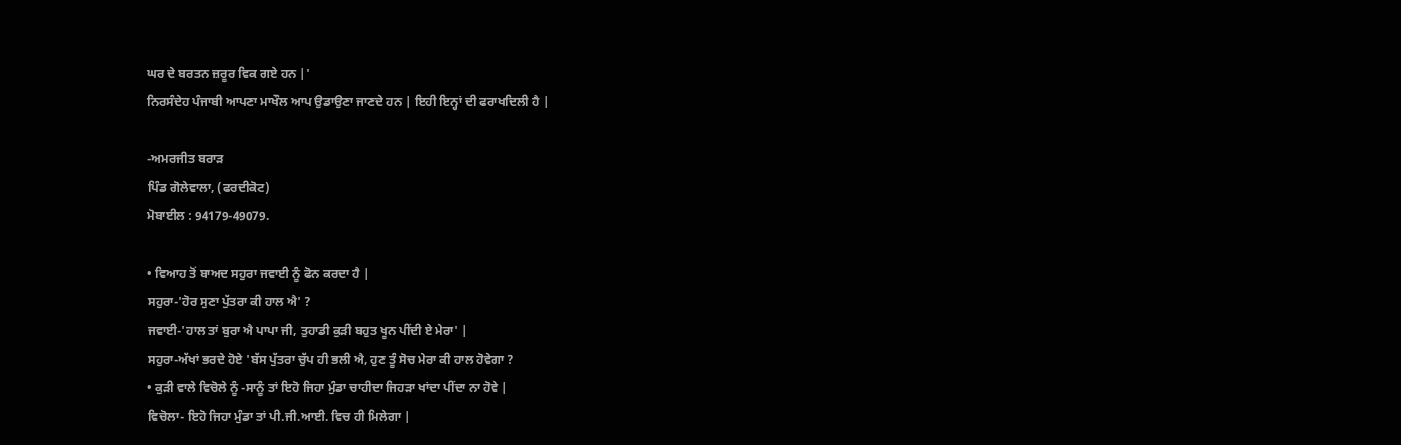ਘਰ ਦੇ ਬਰਤਨ ਜ਼ਰੂਰ ਵਿਕ ਗਏ ਹਨ |'
ਨਿਰਸੰਦੇਹ ਪੰਜਾਬੀ ਆਪਣਾ ਮਾਖੌਲ ਆਪ ਉਡਾਉਣਾ ਜਾਣਦੇ ਹਨ | ਇਹੀ ਇਨ੍ਹਾਂ ਦੀ ਫਰਾਖਦਿਲੀ ਹੈ |

-ਅਮਰਜੀਤ ਬਰਾੜ
ਪਿੰਡ ਗੋਲੇਵਾਲਾ, (ਫਰਦੀਕੋਟ)
ਮੋਬਾਈਲ : 94179-49079.

• ਵਿਆਹ ਤੋਂ ਬਾਅਦ ਸਹੁਰਾ ਜਵਾਈ ਨੂੰ ਫੋਨ ਕਰਦਾ ਹੈ |
ਸਹੁਰਾ-'ਹੋਰ ਸੁਣਾ ਪੁੱਤਰਾ ਕੀ ਹਾਲ ਐ' ?
ਜਵਾਈ-'ਹਾਲ ਤਾਂ ਬੁਰਾ ਐ ਪਾਪਾ ਜੀ, ਤੁਹਾਡੀ ਕੁੜੀ ਬਹੁਤ ਖੂਨ ਪੀਂਦੀ ਏ ਮੇਰਾ' |
ਸਹੁਰਾ-ਅੱਖਾਂ ਭਰਦੇ ਹੋਏ 'ਬੱਸ ਪੁੱਤਰਾ ਚੁੱਪ ਹੀ ਭਲੀ ਐ, ਹੁਣ ਤੂੰ ਸੋਚ ਮੇਰਾ ਕੀ ਹਾਲ ਹੋਵੇਗਾ ?
• ਕੁੜੀ ਵਾਲੇ ਵਿਚੋਲੇ ਨੂੰ -ਸਾਨੂੰ ਤਾਂ ਇਹੋ ਜਿਹਾ ਮੁੰਡਾ ਚਾਹੀਦਾ ਜਿਹੜਾ ਖਾਂਦਾ ਪੀਂਦਾ ਨਾ ਹੋਵੇ |
ਵਿਚੋਲਾ- ਇਹੋ ਜਿਹਾ ਮੁੰਡਾ ਤਾਂ ਪੀ.ਜੀ.ਆਈ. ਵਿਚ ਹੀ ਮਿਲੇਗਾ |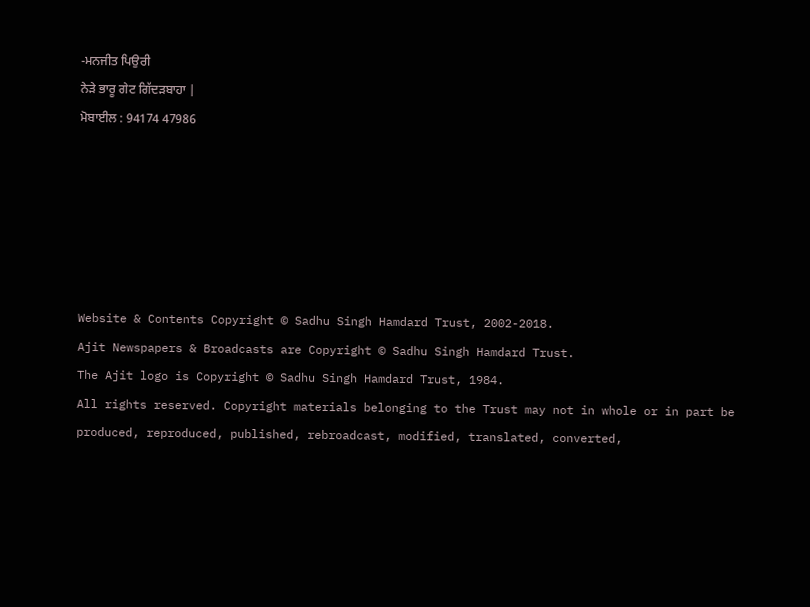-ਮਨਜੀਤ ਪਿਉਰੀ
ਨੇੜੇ ਭਾਰੂ ਗੇਟ ਗਿੱਦੜਬਾਹਾ |
ਮੋਬਾਈਲ : 94174 47986






Website & Contents Copyright © Sadhu Singh Hamdard Trust, 2002-2018.
Ajit Newspapers & Broadcasts are Copyright © Sadhu Singh Hamdard Trust.
The Ajit logo is Copyright © Sadhu Singh Hamdard Trust, 1984.
All rights reserved. Copyright materials belonging to the Trust may not in whole or in part be produced, reproduced, published, rebroadcast, modified, translated, converted,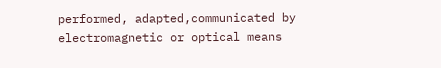performed, adapted,communicated by electromagnetic or optical means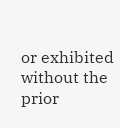or exhibited without the prior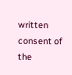written consent of the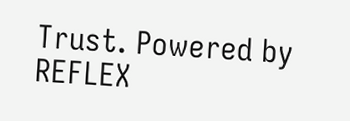Trust. Powered by REFLEX